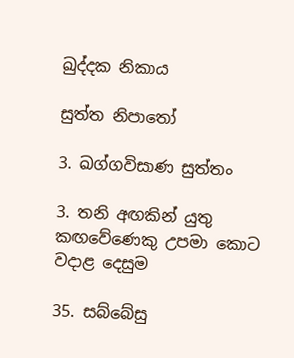ඛුද්දක නිකාය

සුත්ත නිපාතෝ

3. ඛග්ගවිසාණ සුත්තං

3. තනි අඟකින් යුතු කඟවේණෙකු උපමා කොට වදාළ දෙසුම

35. සබ්බේසු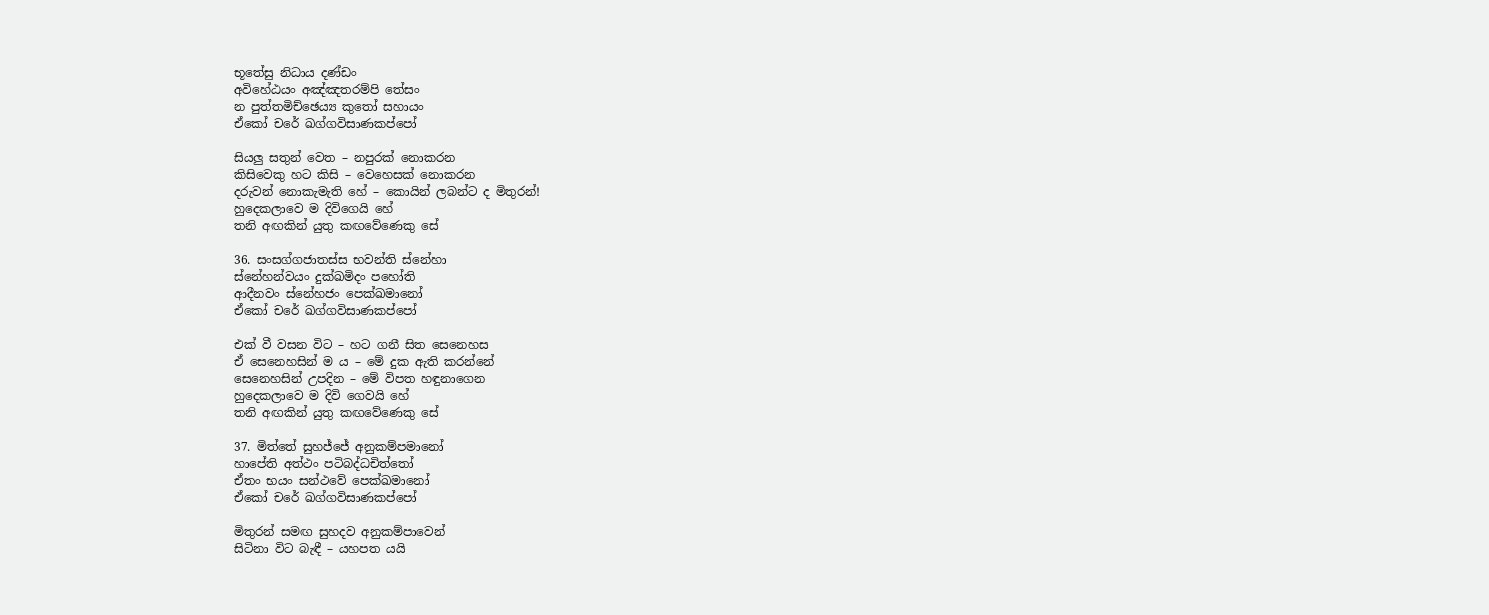භූතේසු නිධාය දණ්ඩං‍
අවිහේඨයං අඤ්ඤතරම්පි තේසං
න පුත්තමිච්ඡෙය්‍ය කුතෝ සහායං
ඒකෝ චරේ ඛග්ගවිසාණකප්පෝ

සියලු සතුන් වෙත – නපුරක් නොකරන
කිසිවෙකු හට කිසි – වෙහෙසක් නොකරන
දරුවන් නොකැමැති හේ – කොයින් ලබන්ට ද මිතුරන්!
හුදෙකලාවෙ ම දිවිගෙයි හේ
තනි අඟකින් යුතු කඟවේණෙකු සේ

36. සංසග්ගජාතස්ස භවන්ති ස්නේහා
ස්නේහන්වයං දුක්ඛමිදං පහෝති
ආදීනවං ස්නේහජං පෙක්ඛමානෝ
ඒකෝ චරේ ඛග්ගවිසාණකප්පෝ

එක් වී වසන විට – හට ගනී සිත සෙනෙහස
ඒ සෙනෙහසින් ම ය – මේ දුක ඇති කරන්නේ
සෙනෙහසින් උපදින – මේ විපත හඳුනාගෙන
හුදෙකලාවෙ ම දිවි ගෙවයි හේ
තනි අඟකින් යුතු කඟවේණෙකු සේ

37. මිත්තේ සුහජ්ජේ අනුකම්පමානෝ
හාපේති අත්ථං පටිබද්ධචිත්තෝ
ඒතං භයං සන්ථවේ පෙක්ඛමානෝ
ඒකෝ චරේ ඛග්ගවිසාණකප්පෝ

මිතුරන් සමඟ සුහදව අනුකම්පාවෙන්
සිටිනා විට බැඳී – යහපත යයි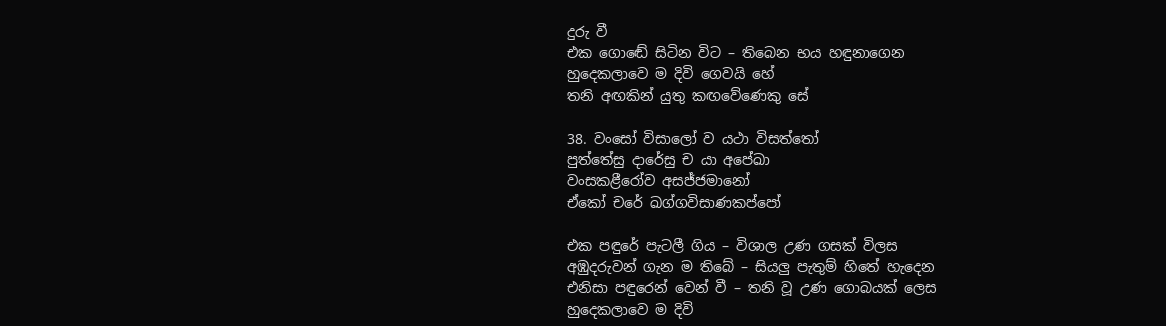දුරු වී
එක ගොඬේ සිටින විට – තිබෙන භය හඳුනාගෙන
හුදෙකලාවෙ ම දිවි ගෙවයි හේ
තනි අඟකින් යුතු කඟවේණෙකු සේ

38. වංසෝ විසාලෝ ව යථා විසත්තෝ
පුත්තේසු දාරේසු ච යා අපේඛා
වංසකළීරෝව අසජ්ජමානෝ
ඒකෝ චරේ ඛග්ගවිසාණකප්පෝ

එක පඳුරේ පැටලී ගිය – විශාල උණ ගසක් විලස
අඹුදරුවන් ගැන ම තිබේ – සියලු පැතුම් හිතේ හැදෙන
එනිසා පඳුරෙන් වෙන් වී – තනි වූ උණ ගොබයක් ලෙස
හුදෙකලාවෙ ම දිවි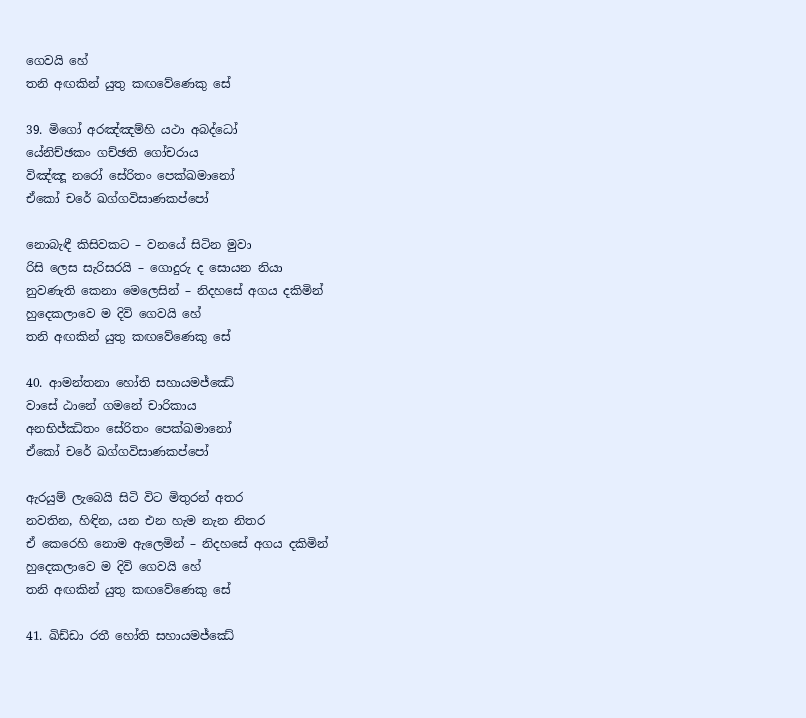ගෙවයි හේ
තනි අඟකින් යුතු කඟවේණෙකු සේ

39. මිගෝ අරඤ්ඤම්හි යථා අබද්ධෝ
යේනිච්ඡකං ගච්ඡති ගෝචරාය
විඤ්ඤූ නරෝ සේරිතං පෙක්ඛමානෝ
ඒකෝ චරේ ඛග්ගවිසාණකප්පෝ

නොබැඳී කිසිවකට – වනයේ සිටින මුවා
රිසි ලෙස සැරිසරයි – ගොදුරු ද සොයන නියා
නුවණැති කෙනා මෙලෙසින් – නිදහසේ අගය දකිමින්
හුදෙකලාවෙ ම දිවි ගෙවයි හේ
තනි අඟකින් යුතු කඟවේණෙකු සේ

40. ආමන්තනා හෝති සහායමජ්ඣේ
වාසේ ඨානේ ගමනේ චාරිකාය
අනභිජ්ඣිතං සේරිතං පෙක්ඛමානෝ
ඒකෝ චරේ ඛග්ගවිසාණකප්පෝ

ඇරයුම් ලැබෙයි සිටි විට මිතුරන් අතර
නවතින, හිඳින, යන එන හැම නැන නිතර
ඒ කෙරෙහි නොම ඇලෙමින් – නිදහසේ අගය දකිමින්
හුදෙකලාවෙ ම දිවි ගෙවයි හේ
තනි අඟකින් යුතු කඟවේණෙකු සේ

41. ඛිඩ්ඩා රතී හෝති සහායමජ්ඣේ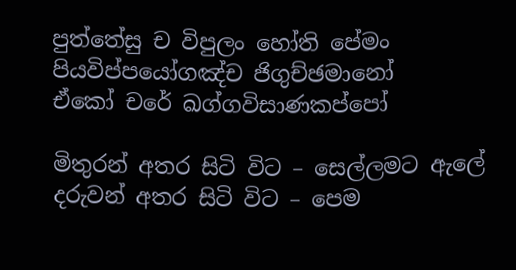පුත්තේසු ච විපුලං හෝති පේමං
පියවිප්පයෝගඤ්ච ජිගුච්ඡමානෝ
ඒකෝ චරේ ඛග්ගවිසාණකප්පෝ

මිතුරන් අතර සිටි විට – සෙල්ලමට ඇලේ
දරුවන් අතර සිටි විට – පෙම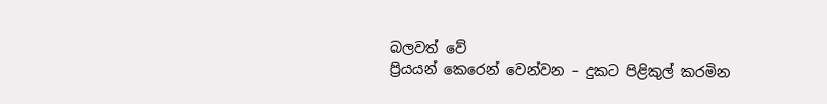බලවත් වේ
ප්‍රියයන් කෙරෙන් වෙන්වන – දුකට පිළිකුල් කරමින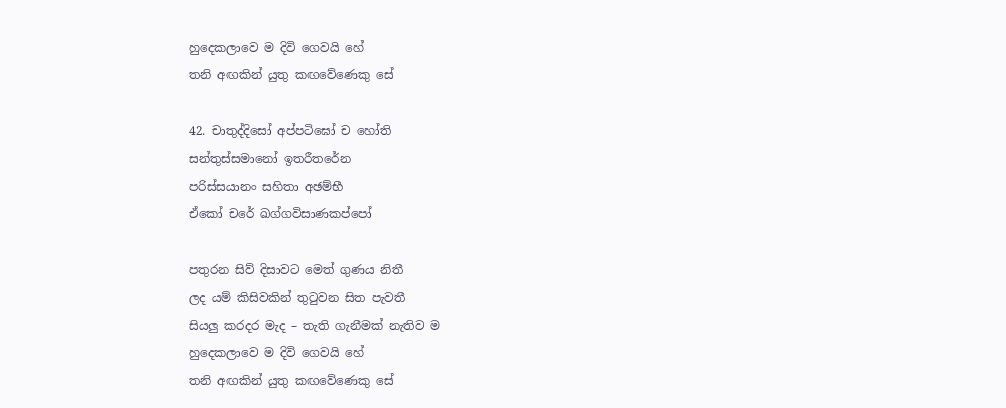හුදෙකලාවෙ ම දිවි ගෙවයි හේ
තනි අඟකින් යුතු කඟවේණෙකු සේ

42. චාතුද්දිසෝ අප්පටිඝෝ ච හෝති
සන්තුස්සමානෝ ඉතරීතරේන
පරිස්සයානං සහිතා අඡම්භී
ඒකෝ චරේ ඛග්ගවිසාණකප්පෝ

පතුරන සිව් දිසාවට මෙත් ගුණය නිතී
ලද යම් කිසිවකින් තුටුවන සිත පැවතී
සියලු කරදර මැද – තැති ගැනීමක් නැතිව ම
හුදෙකලාවෙ ම දිවි ගෙවයි හේ
තනි අඟකින් යුතු කඟවේණෙකු සේ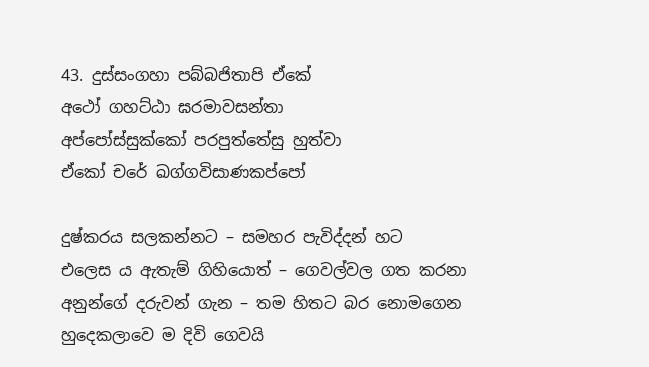43. දුස්සංගහා පබ්බජිතාපි ඒකේ
අථෝ ගහට්ඨා ඝරමාවසන්තා
අප්පෝස්සුක්කෝ පරපුත්තේසු හුත්වා
ඒකෝ චරේ ඛග්ගවිසාණකප්පෝ

දුෂ්කරය සලකන්නට – සමහර පැවිද්දන් හට
එලෙස ය ඇතැම් ගිහියොත් – ගෙවල්වල ගත කරනා
අනුන්ගේ දරුවන් ගැන – තම හිතට බර නොමගෙන
හුදෙකලාවෙ ම දිවි ගෙවයි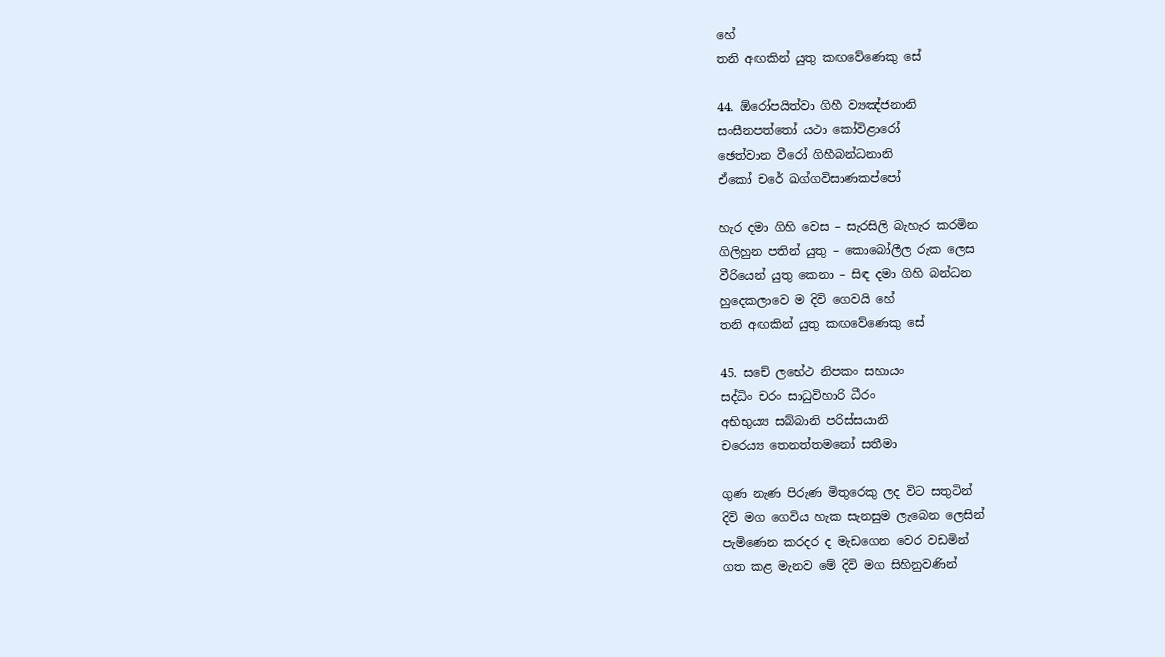හේ
තනි අඟකින් යුතු කඟවේණෙකු සේ

44. ඕරෝපයිත්වා ගිහී ව්‍යඤ්ජනානි
සංසීනපත්තෝ යථා කෝවිළාරෝ
ඡෙත්වාන වීරෝ ගිහීබන්ධනානි
ඒකෝ චරේ ඛග්ගවිසාණකප්පෝ

හැර දමා ගිහි වෙස – සැරසිලි බැහැර කරමින
ගිලිහුන පතින් යුතු – කොබෝලීල රුක ලෙස
වීරියෙන් යුතු කෙනා – සිඳ දමා ගිහි බන්ධන
හුදෙකලාවෙ ම දිවි ගෙවයි හේ
තනි අඟකින් යුතු කඟවේණෙකු සේ

45. සචේ ලභේථ නිපකං සහායං
සද්ධිං චරං සාධුවිහාරි ධීරං
අභිභුය්‍ය සබ්බානි පරිස්සයානි
චරෙය්‍ය තෙනත්තමනෝ සතීමා

ගුණ නැණ පිරුණ මිතුරෙකු ලද විට සතුටින්
දිවි මග ගෙවිය හැක සැනසුම ලැබෙන ලෙසින්
පැමිණෙන කරදර ද මැඩගෙන වෙර වඩමින්
ගත කළ මැනව මේ දිවි මග සිහිනුවණින්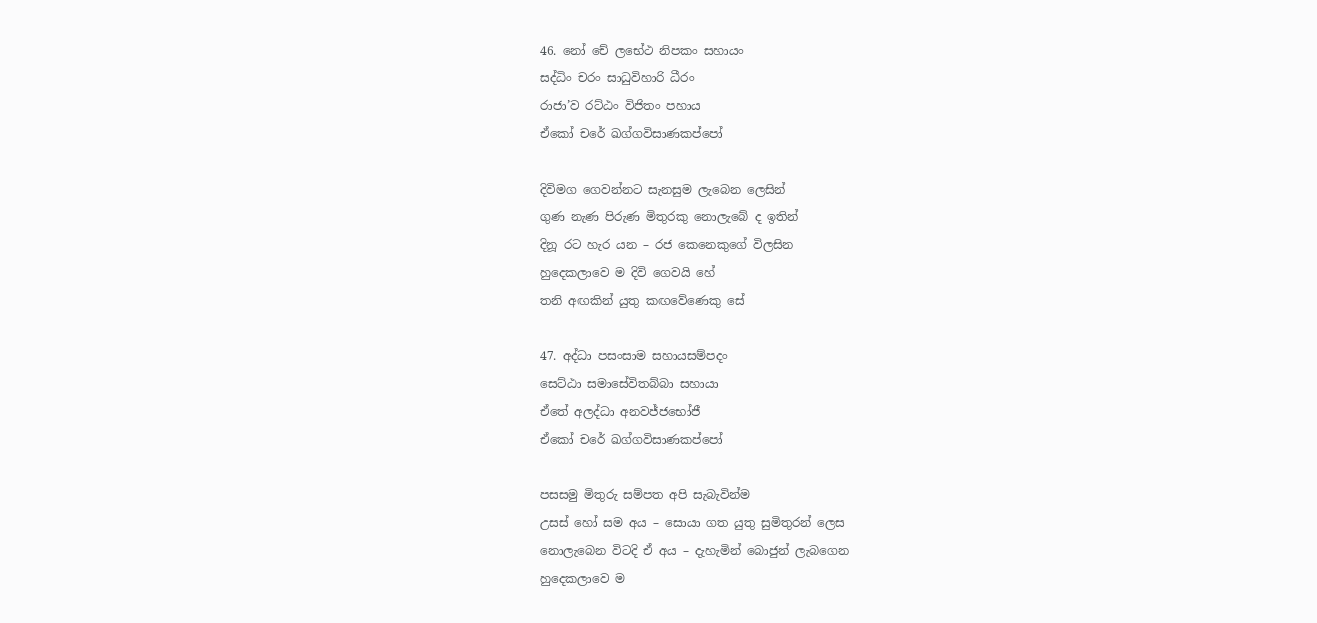46. නෝ චේ ලභේථ නිපකං සහායං
සද්ධිං චරං සාධුවිහාරි ධීරං
රාජා’ව රට්ඨං විජිතං පහාය
ඒකෝ චරේ ඛග්ගවිසාණකප්පෝ

දිවිමග ගෙවන්නට සැනසුම ලැබෙන ලෙසින්
ගුණ නැණ පිරුණ මිතුරකු නොලැබේ ද ඉතින්
දිනූ රට හැර යන – රජ කෙනෙකුගේ විලසින
හුදෙකලාවෙ ම දිවි ගෙවයි හේ
තනි අඟකින් යුතු කඟවේණෙකු සේ

47. අද්ධා පසංසාම සහායසම්පදං
සෙට්ඨා සමාසේවිතබ්බා සහායා
ඒතේ අලද්ධා අනවජ්ජභෝජී
ඒකෝ චරේ ඛග්ගවිසාණකප්පෝ

පසසමු මිතුරු සම්පත අපි සැබැවින්ම
උසස් හෝ සම අය – සොයා ගත යුතු සුමිතුරන් ලෙස
නොලැබෙන විටදි ඒ අය – දැහැමින් බොජුන් ලැබගෙන
හුදෙකලාවෙ ම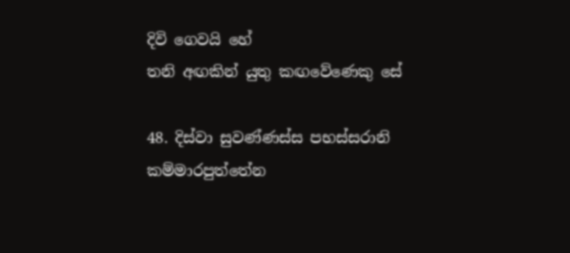දිවි ගෙවයි හේ
තනි අඟකින් යුතු කඟවේණෙකු සේ

48. දිස්වා සුවණ්ණස්ස පභස්සරානි
කම්මාරපුත්තේන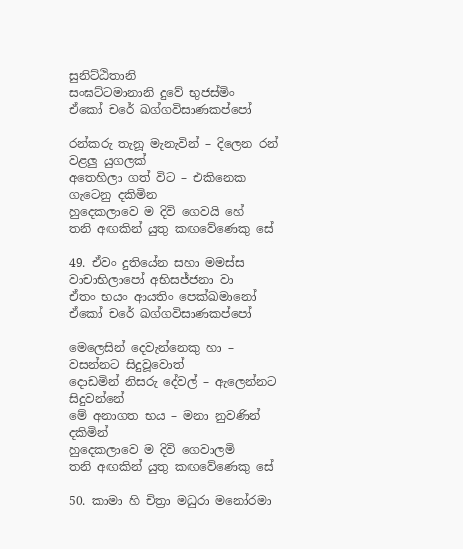සුනිට්ඨිතානි
සංඝට්ටමානානි දුවේ භුජස්මිං
ඒකෝ චරේ ඛග්ගවිසාණකප්පෝ

රන්කරු තැනූ මැනැවින් – දිලෙන රන් වළලු යුගලක්
අතෙහිලා ගත් විට – එකිනෙක ගැටෙනු දකිමින
හුදෙකලාවෙ ම දිවි ගෙවයි හේ
තනි අඟකින් යුතු කඟවේණෙකු සේ

49. ඒවං දුතියේන සහා මමස්ස
වාචාභිලාපෝ අභිසජ්ජනා වා
ඒතං භයං ආයතිං පෙක්ඛමානෝ
ඒකෝ චරේ ඛග්ගවිසාණකප්පෝ

මෙලෙසින් දෙවැන්නෙකු හා – වසන්නට සිදුවූවොත්
දොඩමින් නිසරු දේවල් – ඇලෙන්නට සිදුවන්නේ
මේ අනාගත භය – මනා නුවණින් දකිමින්
හුදෙකලාවෙ ම දිවි ගෙවාලමි
තනි අඟකින් යුතු කඟවේණෙකු සේ

50. කාමා හි චිත්‍රා මධුරා මනෝරමා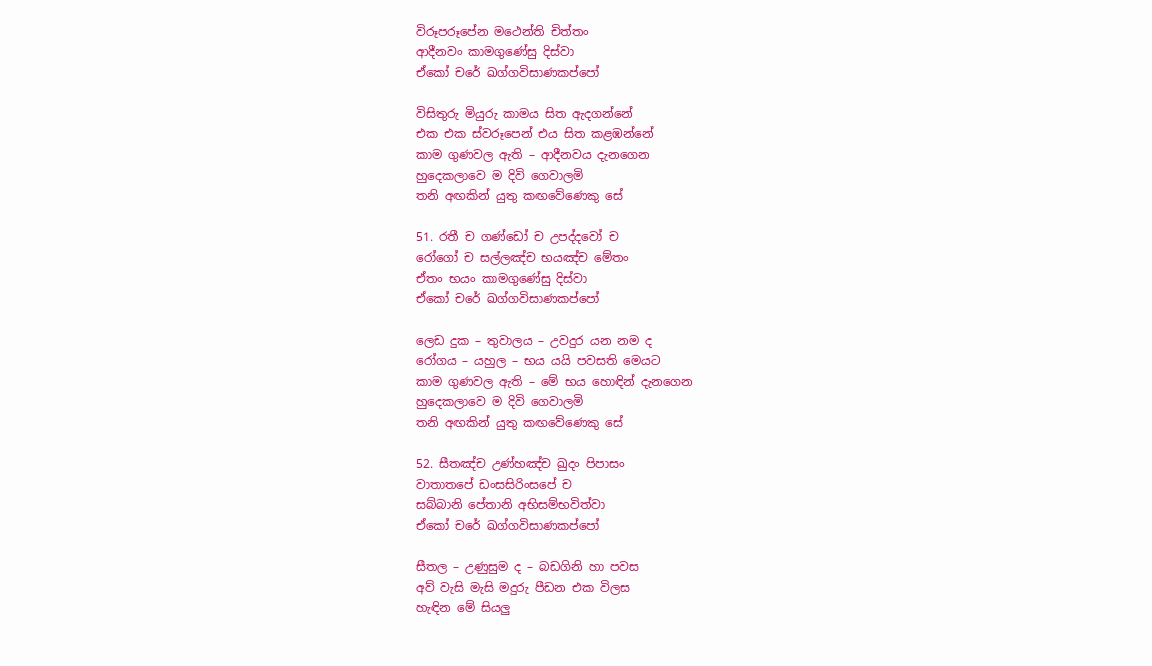විරූපරූපේන මථෙන්ති චිත්තං
ආදීනවං කාමගුණේසු දිස්වා
ඒකෝ චරේ ඛග්ගවිසාණකප්පෝ

විසිතුරු මියුරු කාමය සිත ඇදගන්නේ
එක එක ස්වරූපෙන් එය සිත කළඹන්නේ
කාම ගුණවල ඇති – ආදීනවය දැනගෙන
හුදෙකලාවෙ ම දිවි ගෙවාලමි
තනි අඟකින් යුතු කඟවේණෙකු සේ

51. රතී ච ගණ්ඩෝ ච උපද්දවෝ ච
රෝගෝ ච සල්ලඤ්ච භයඤ්ච මේතං
ඒතං භයං කාමගුණේසු දිස්වා
ඒකෝ චරේ ඛග්ගවිසාණකප්පෝ

ලෙඩ දුක – තුවාලය – උවදුර යන නම ද
රෝගය – යහුල – භය යයි පවසති මෙයට
කාම ගුණවල ඇති – මේ භය හොඳින් දැනගෙන
හුදෙකලාවෙ ම දිවි ගෙවාලමි
තනි අඟකින් යුතු කඟවේණෙකු සේ

52. සීතඤ්ච උණ්හඤ්ච ඛුදං පිපාසං
වාතාතපේ ඩංසසිරිංසපේ ච
සබ්බානි පේතානි අභිසම්භවිත්වා
ඒකෝ චරේ ඛග්ගවිසාණකප්පෝ

සීතල – උණුසුම ද – බඩගිනි හා පවස
අව් වැසි මැසි මදුරු පීඩන එක විලස
හැඳින මේ සියලු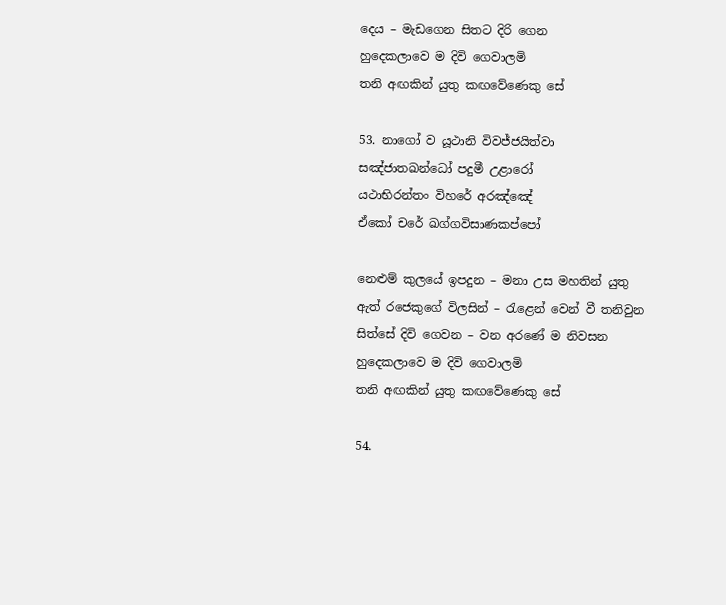දෙය – මැඩගෙන සිතට දිරි ගෙන
හුදෙකලාවෙ ම දිවි ගෙවාලමි
තනි අඟකින් යුතු කඟවේණෙකු සේ

53. නාගෝ ව යූථානි විවජ්ජයිත්වා
සඤ්ජාතඛන්ධෝ පදුමී උළාරෝ
යථාභිරන්තං විහරේ අරඤ්ඤේ
ඒකෝ චරේ ඛග්ගවිසාණකප්පෝ

නෙළුම් කුලයේ ඉපදුන – මනා උස මහතින් යුතු
ඇත් රජෙකුගේ විලසින් – රැළෙන් වෙන් වී තනිවුන
සිත්සේ දිවි ගෙවන – වන අරණේ ම නිවසන
හුදෙකලාවෙ ම දිවි ගෙවාලමි
තනි අඟකින් යුතු කඟවේණෙකු සේ

54.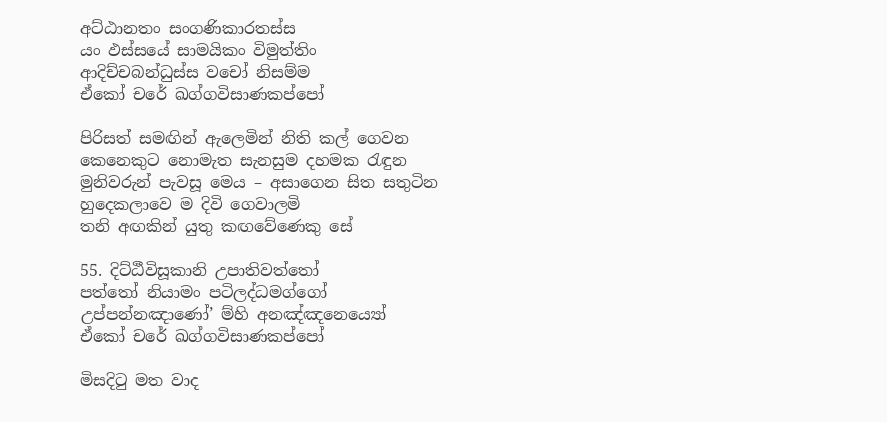අට්ඨානතං සංගණිකාරතස්ස
යං ඵස්සයේ සාමයිකං විමුත්තිං
ආදිච්චබන්ධුස්ස වචෝ නිසම්ම
ඒකෝ චරේ ඛග්ගවිසාණකප්පෝ

පිරිසත් සමඟින් ඇලෙමින් නිති කල් ගෙවන
කෙනෙකුට නොමැත සැනසුම දහමක රැඳුන
මුනිවරුන් පැවසූ මෙය – අසාගෙන සිත සතුටින
හුදෙකලාවෙ ම දිවි ගෙවාලමි
තනි අඟකින් යුතු කඟවේණෙකු සේ

55. දිට්ඨීවිසූකානි උපාතිවත්තෝ
පත්තෝ නියාමං පටිලද්ධමග්ගෝ
උප්පන්නඤාණෝ’ ම්හි අනඤ්ඤනෙය්‍යෝ
ඒකෝ චරේ ඛග්ගවිසාණකප්පෝ

මිසදිටු මත වාද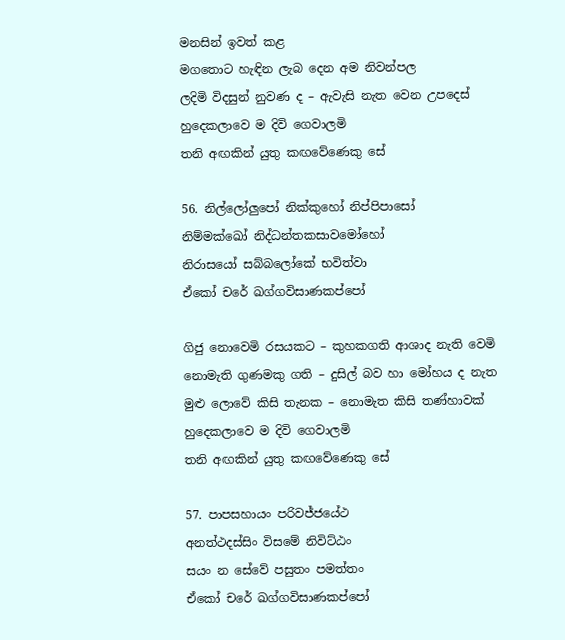මනසින් ඉවත් කළ
මගතොට හැඳින ලැබ දෙන අම නිවන්පල
ලදිමි විදසුන් නුවණ ද – ඇවැසි නැත වෙන උපදෙස්
හුදෙකලාවෙ ම දිවි ගෙවාලමි
තනි අඟකින් යුතු කඟවේණෙකු සේ

56. නිල්ලෝලුපෝ නික්කුහෝ නිප්පිපාසෝ
නිම්මක්ඛෝ නිද්ධන්තකසාවමෝහෝ
නිරාසයෝ සබ්බලෝකේ භවිත්වා
ඒකෝ චරේ ඛග්ගවිසාණකප්පෝ

ගිජු නොවෙමි රසයකට – කුහකගති ආශාද නැති වෙමි
නොමැති ගුණමකු ගති – දුසිල් බව හා මෝහය ද නැත
මුළු ලොවේ කිසි තැනක – නොමැත කිසි තණ්හාවක්
හුදෙකලාවෙ ම දිවි ගෙවාලමි
තනි අඟකින් යුතු කඟවේණෙකු සේ

57. පාපසහායං පරිවජ්ජයේථ
අනත්ථදස්සිං විසමේ නිවිට්ඨං
සයං න සේවේ පසුතං පමත්තං
ඒකෝ චරේ ඛග්ගවිසාණකප්පෝ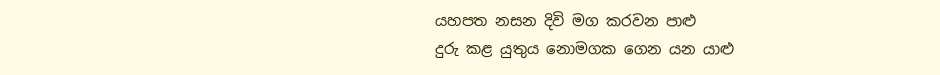යහපත නසන දිවි මග කරවන පාළු
දුරු කළ යුතුය නොමගක ගෙන යන යාළු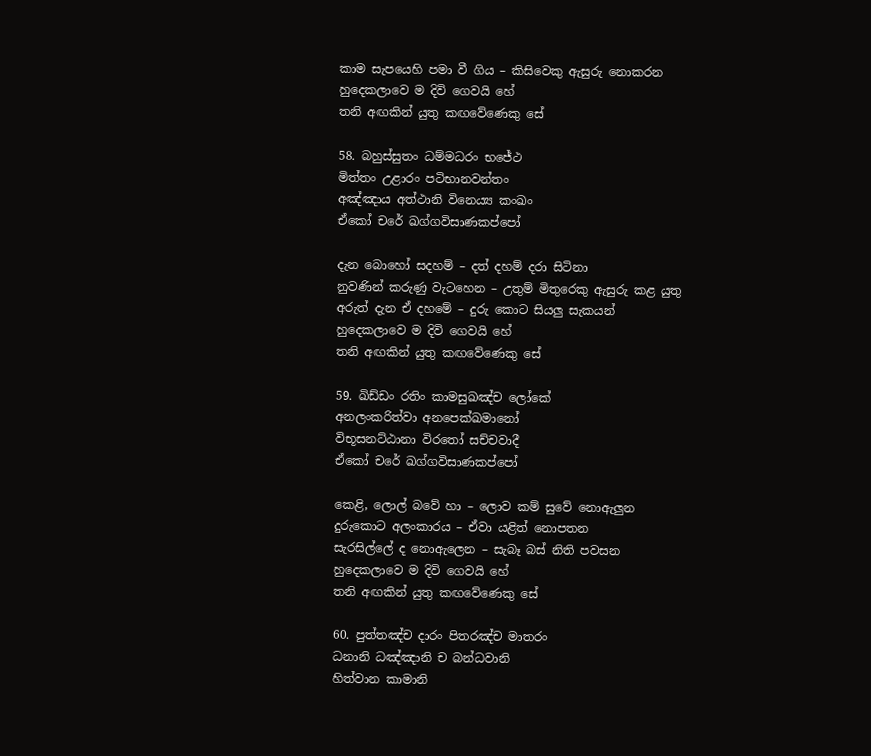කාම සැපයෙහි පමා වී ගිය – කිසිවෙකු ඇසුරු නොකරන
හුදෙකලාවෙ ම දිවි ගෙවයි හේ
තනි අඟකින් යුතු කඟවේණෙකු සේ

58. බහුස්සුතං ධම්මධරං භජේථ
මිත්තං උළාරං පටිභානවන්තං
අඤ්ඤාය අත්ථානි විනෙය්‍ය කංඛං
ඒකෝ චරේ ඛග්ගවිසාණකප්පෝ

දැන බොහෝ සදහම් – දත් දහම් දරා සිටිනා
නුවණින් කරුණු වැටහෙන – උතුම් මිතුරෙකු ඇසුරු කළ යුතු
අරුත් දැන ඒ දහමේ – දුරු කොට සියලු සැකයන්
හුදෙකලාවෙ ම දිවි ගෙවයි හේ
තනි අඟකින් යුතු කඟවේණෙකු සේ

59. ඛිඩ්ඩං රතිං කාමසුඛඤ්ච ලෝකේ
අනලංකරිත්වා අනපෙක්ඛමානෝ
විභූසනට්ඨානා විරතෝ සච්චවාදී
ඒකෝ චරේ ඛග්ගවිසාණකප්පෝ

කෙළි, ලොල් බවේ හා – ලොව කම් සුවේ නොඇලුන
දුරුකොට අලංකාරය – ඒවා යළිත් නොපතන
සැරසිල්ලේ ද නොඇලෙන – සැබෑ බස් නිති පවසන
හුදෙකලාවෙ ම දිවි ගෙවයි හේ
තනි අඟකින් යුතු කඟවේණෙකු සේ

60. පුත්තඤ්ච දාරං පිතරඤ්ච මාතරං
ධනානි ධඤ්ඤානි ච බන්ධවානි
හිත්වාන කාමානි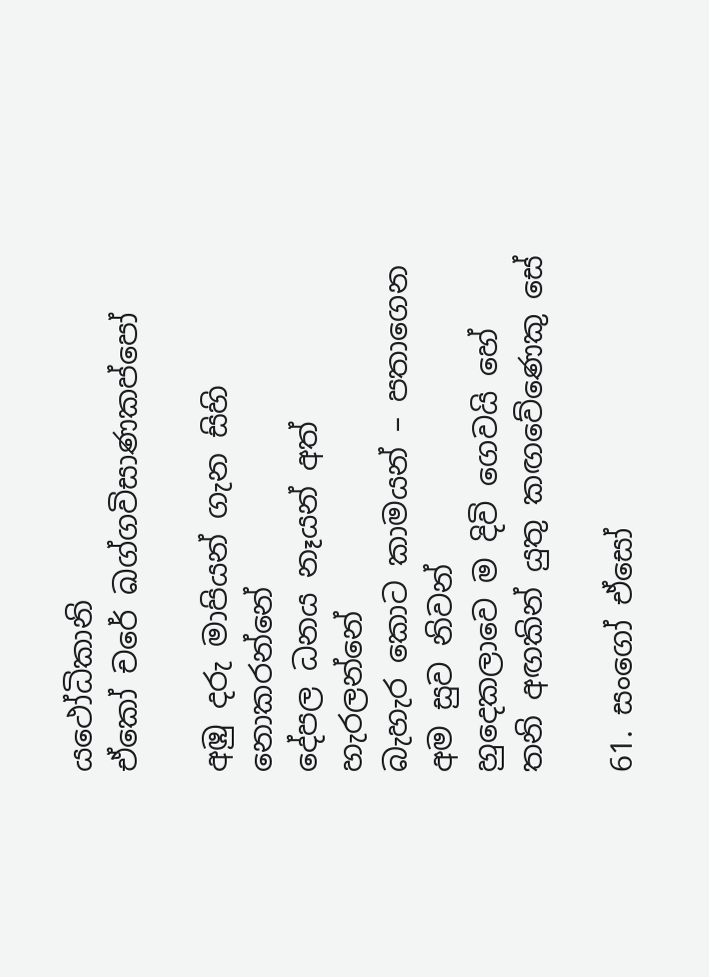යථෝධිකානි
ඒකෝ චරේ ඛග්ගවිසාණකප්පෝ

අඹු දරු මාපියන් ගැන සිහි නොකරන්නේ
දේපල ධනය නෑයන් අත් හැරලන්නේ
බැහැර කොට කාමයන් – පතාගෙන අම සුව නිවන්
හුදෙකලාවෙ ම දිවි ගෙවයි හේ
තනි අඟකින් යුතු කඟවේණෙකු සේ

61. සංගෝ ඒසෝ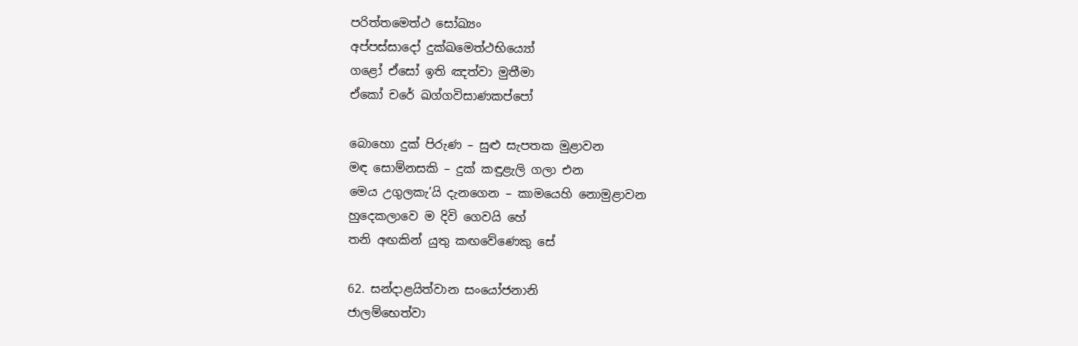පරිත්තමෙත්ථ සෝඛ්‍යං
අප්පස්සාදෝ දුක්ඛමෙත්ථභිය්‍යෝ
ගළෝ ඒසෝ ඉති ඤත්වා මුතීමා
ඒකෝ චරේ ඛග්ගවිසාණකප්පෝ

බොහො දුක් පිරුණ – සුළු සැපතක මුළාවන
මඳ සොම්නසකි – දුක් කඳුළැලි ගලා එන
මෙය උගුලකැ’යි දැනගෙන – කාමයෙහි නොමුළාවන
හුදෙකලාවෙ ම දිවි ගෙවයි හේ
තනි අඟකින් යුතු කඟවේණෙකු සේ

62. සන්දාළයිත්වාන සංයෝජනානි
ජාලම්භෙත්වා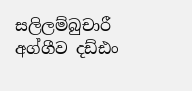සලිලම්බුචාරී
අග්ගීව දඩ්ඪං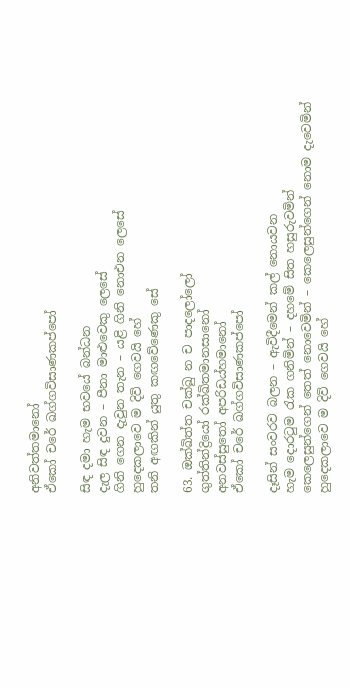අනිවත්තමානෝ
ඒකෝ චරේ ඛග්ගවිසාණකප්පෝ

සිඳ දමා හැම භවයේ බන්ධන
දැල සිඳ දුවන – පීනා මාළුවෙකු ලෙසේ
ගිනි ගෙන දැවුන තැන – යළි ගිනි නොඑන ලෙසේ
හුදෙකලාවෙ ම දිවි ගෙවයි හේ
තනි අඟකින් යුතු කඟවේණෙකු සේ

63. ඔක්ඛිත්ත චක්ඛු න ච පාදලෝලෝ
ගුත්තින්ද්‍රියෝ රක්ඛිතමානසානෝ
අනවස්සුතෝ අපරිඩය්හමානෝ
ඒකෝ චරේ ඛග්ගවිසාණකප්පෝ

දෑසින් සංවරව බලන – ඇවිදීමෙන් කල් නොයවන
හැම දොරටුම රැක ගනිමින් – දහමේ සිත හසුරුවමින්
කෙලෙසුන්ගෙන් තෙත් නොවෙමින් – කෙලෙසුන්ගෙන් නොම දැවෙමින්
හුදෙකලාවෙ ම දිවි ගෙවයි හේ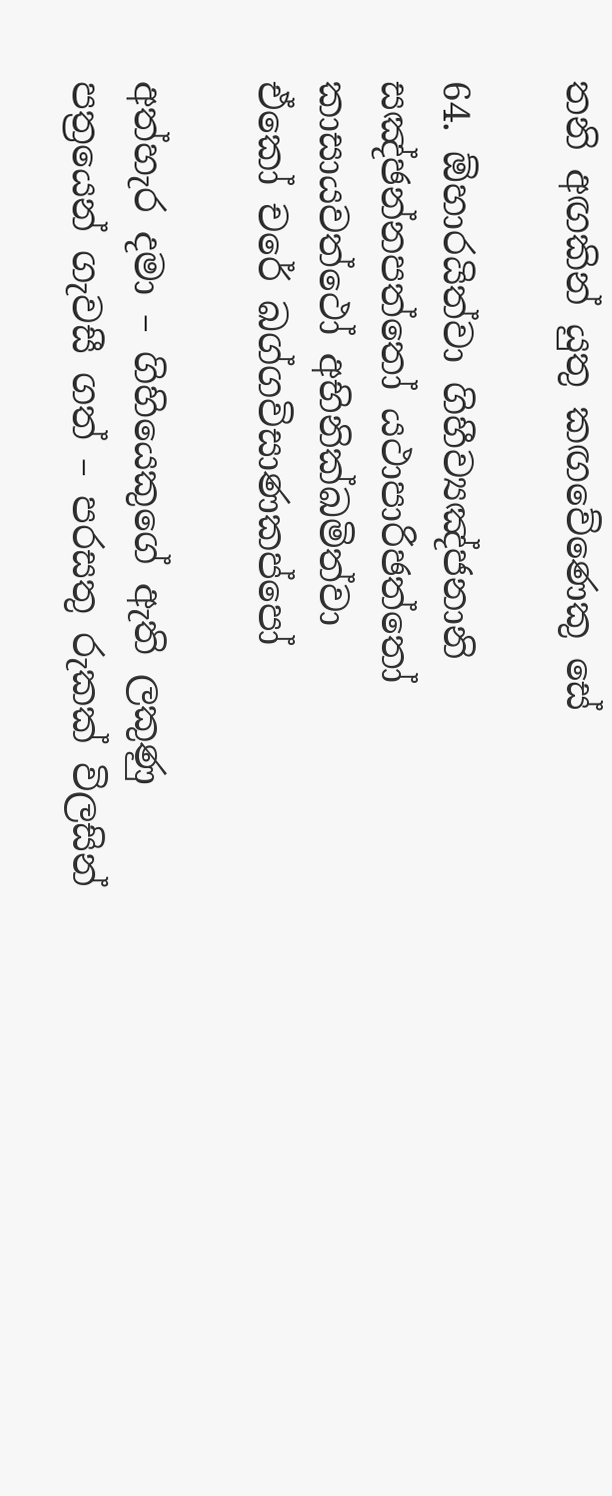තනි අඟකින් යුතු කඟවේණෙකු සේ

64. ඕහාරයිත්වා ගිහීව්‍යඤ්ජනානි
සඤ්ඡන්නපත්තෝ යථාපාරිඡත්තෝ
කාසායවත්ථෝ අභිනික්ඛමිත්වා
ඒකෝ චරේ ඛග්ගවිසාණකප්පෝ

අත්හැර දමා – ගිහියෙකුගේ ඇති ලකුණු
පත්‍රයෙන් ගැවසී ගත් – පරසතු රුකක් විලසින්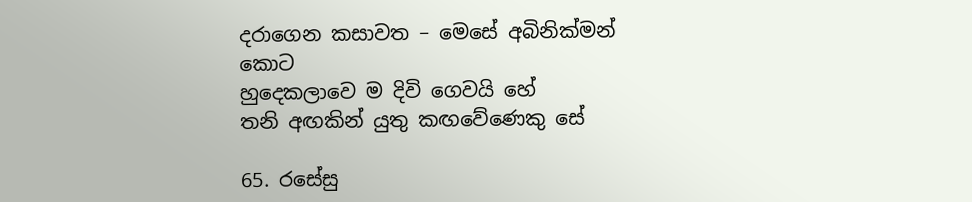දරාගෙන කසාවත – මෙසේ අබිනික්මන් කොට
හුදෙකලාවෙ ම දිවි ගෙවයි හේ
තනි අඟකින් යුතු කඟවේණෙකු සේ

65. රසේසු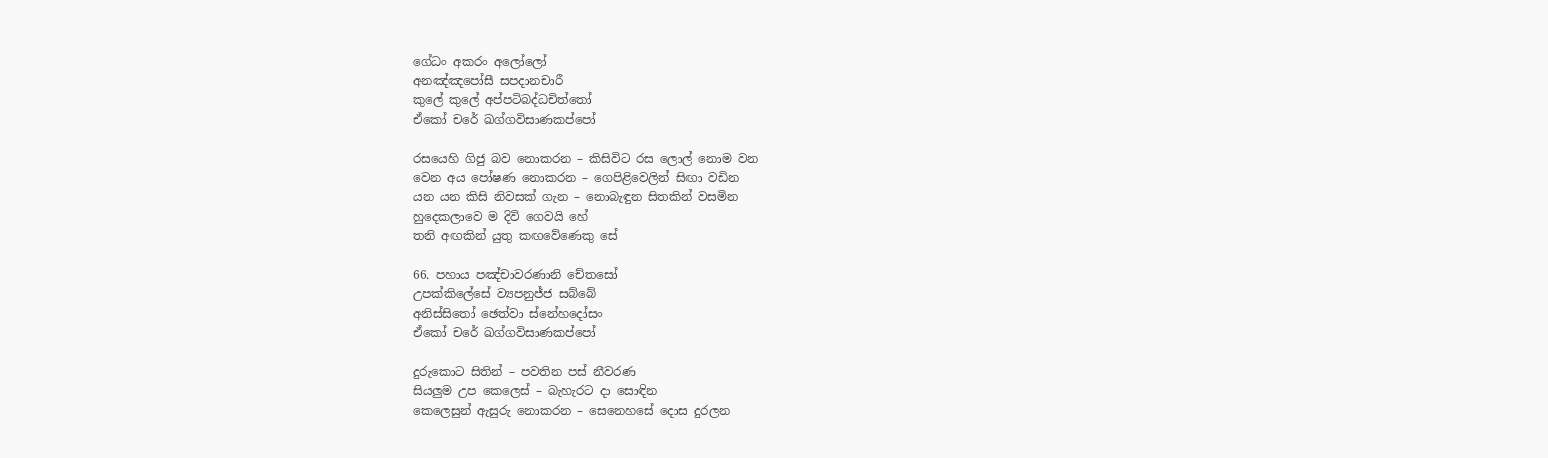ගේධං අකරං අලෝලෝ
අනඤ්ඤපෝසී සපදානචාරී
කුලේ කුලේ අප්පටිබද්ධචිත්තෝ
ඒකෝ චරේ ඛග්ගවිසාණකප්පෝ

රසයෙහි ගිජු බව නොකරන – කිසිවිට රස ලොල් නොම වන
වෙන අය පෝෂණ නොකරන – ගෙපිළිවෙලින් සිඟා වඩින
යන යන කිසි නිවසක් ගැන – නොබැඳුන සිතකින් වසමින
හුදෙකලාවෙ ම දිවි ගෙවයි හේ
තනි අඟකින් යුතු කඟවේණෙකු සේ

66. පහාය පඤ්චාවරණානි චේතසෝ
උපක්කිලේසේ ව්‍යපනුජ්ජ සබ්බේ
අනිස්සිතෝ ඡෙත්වා ස්නේහදෝසං
ඒකෝ චරේ ඛග්ගවිසාණකප්පෝ

දුරුකොට සිතින් – පවතින පස් නීවරණ
සියලුම උප කෙලෙස් – බැහැරට දා සොඳින
කෙලෙසුන් ඇසුරු නොකරන – සෙනෙහසේ දොස දුරලන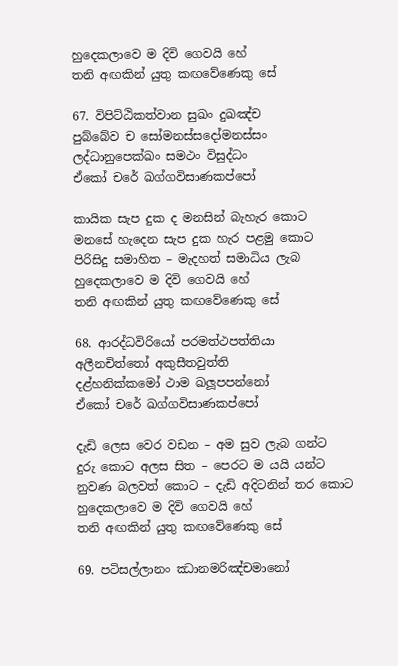හුදෙකලාවෙ ම දිවි ගෙවයි හේ
තනි අඟකින් යුතු කඟවේණෙකු සේ

67. විපිට්ඨිකත්වාන සුඛං දුඛඤ්ච
පුබ්බේව ච සෝමනස්සදෝමනස්සං
ලද්ධානුපෙක්ඛං සමථං විසුද්ධං
ඒකෝ චරේ ඛග්ගවිසාණකප්පෝ

කායික සැප දුක ද මනසින් බැහැර කොට
මනසේ හැදෙන සැප දුක හැර පළමු කොට
පිරිසිදු සමාහිත – මැදහත් සමාධිය ලැබ
හුදෙකලාවෙ ම දිවි ගෙවයි හේ
තනි අඟකින් යුතු කඟවේණෙකු සේ

68. ආරද්ධවිරියෝ පරමත්ථපත්තියා
අලීනචිත්තෝ අකුසීතවුත්ති
දළ්හනික්කමෝ ථාම ඛලූපපන්නෝ
ඒකෝ චරේ ඛග්ගවිසාණකප්පෝ

දැඩි ලෙස වෙර වඩන – අම සුව ලැබ ගන්ට
දුරු කොට අලස සිත – පෙරට ම යයි යන්ට
නුවණ බලවත් කොට – දැඩි අදිටනින් තර කොට
හුදෙකලාවෙ ම දිවි ගෙවයි හේ
තනි අඟකින් යුතු කඟවේණෙකු සේ

69. පටිසල්ලානං ඣානමරිඤ්චමානෝ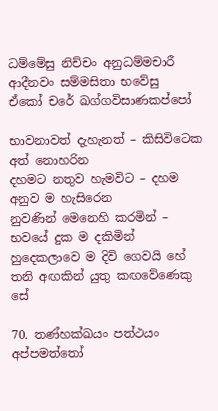ධම්මේසු නිච්චං අනුධම්මචාරී
ආදීනවං සම්මසිතා භවේසු
ඒකෝ චරේ ඛග්ගවිසාණකප්පෝ

භාවනාවත් දැහැනත් – කිසිවිටෙක අත් නොහරින
දහමට නතුව හැමවිට – දහම අනුව ම හැසිරෙන
නුවණින් මෙනෙහි කරමින් – භවයේ දුක ම දකිමින්
හුදෙකලාවෙ ම දිවි ගෙවයි හේ
තනි අඟකින් යුතු කඟවේණෙකු සේ

70. තණ්හක්ඛයං පත්ථයං අප්පමත්තෝ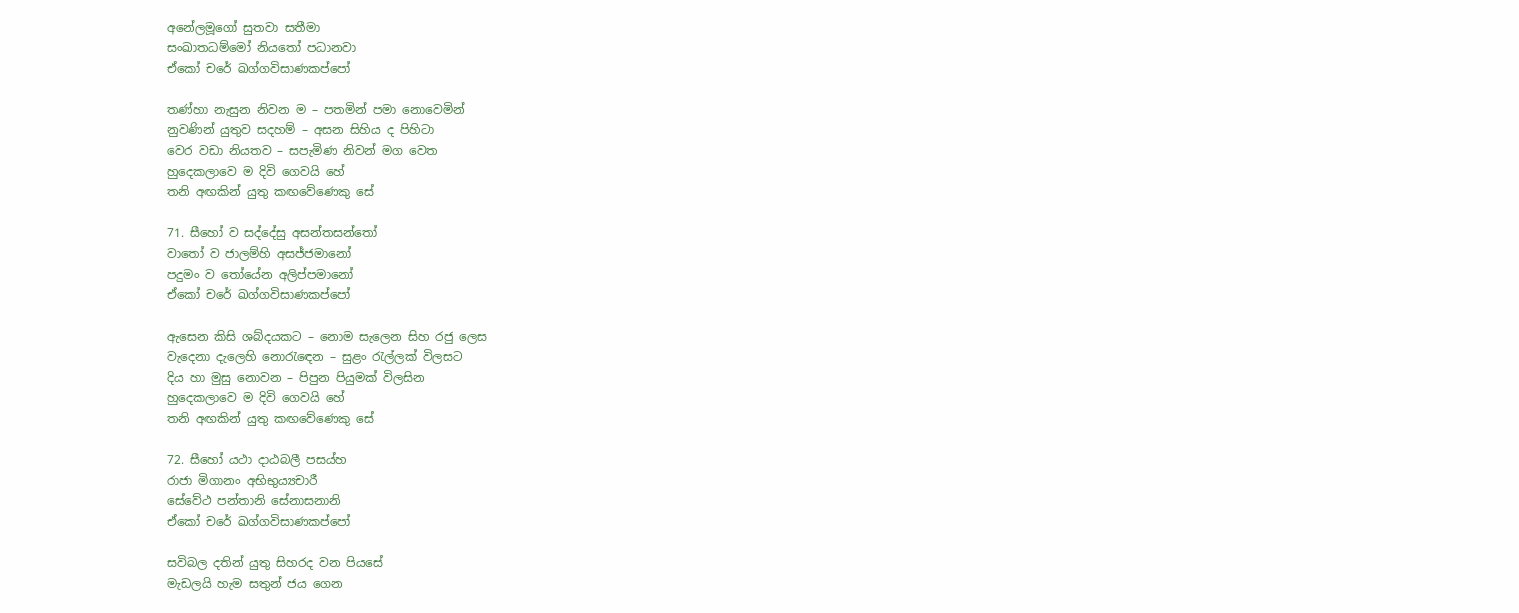අනේලමූගෝ සුතවා සතීමා
සංඛාතධම්මෝ නියතෝ පධානවා
ඒකෝ චරේ ඛග්ගවිසාණකප්පෝ

තණ්හා නැසුන නිවන ම – පතමින් පමා නොවෙමින්
නුවණින් යුතුව සදහම් – අසන සිහිය ද පිහිටා
වෙර වඩා නියතව – සපැමිණ නිවන් මග වෙත
හුදෙකලාවෙ ම දිවි ගෙවයි හේ
තනි අඟකින් යුතු කඟවේණෙකු සේ

71. සීහෝ ව සද්දේසු අසන්තසන්තෝ
වාතෝ ව ජාලම්හි අසජ්ජමානෝ
පදුමං ව තෝයේන අලිප්පමානෝ
ඒකෝ චරේ ඛග්ගවිසාණකප්පෝ

ඇසෙන කිසි ශබ්දයකට – නොම සැලෙන සිහ රජු ලෙස
වැදෙනා දැලෙහි නොරැඳෙන – සුළං රැල්ලක් විලසට
දිය හා මුසු නොවන – පිපුන පියුමක් විලසින
හුදෙකලාවෙ ම දිවි ගෙවයි හේ
තනි අඟකින් යුතු කඟවේණෙකු සේ

72. සීහෝ යථා දාඨබලී පසය්හ
රාජා මිගානං අභිභුය්‍යචාරී
සේවේථ පන්තානි සේනාසනානි
ඒකෝ චරේ ඛග්ගවිසාණකප්පෝ

සවිබල දතින් යුතු සිහරද වන පියසේ
මැඩලයි හැම සතුන් ජය ගෙන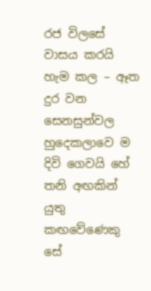රජ විලසේ
වාසය කරයි හැම කල – ඈත දුර වන සෙනසුන්වල
හුදෙකලාවෙ ම දිවි ගෙවයි හේ
තනි අඟකින් යුතු කඟවේණෙකු සේ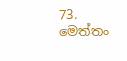73. මෙත්තං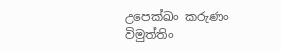උපෙක්ඛං කරුණං විමුත්තිං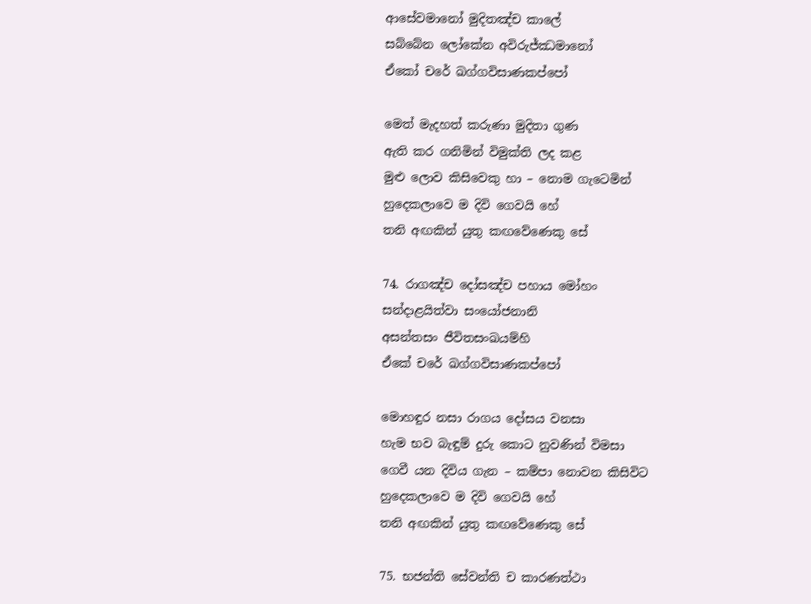ආසේවමානෝ මුදිතඤ්ච කාලේ
සබ්බේන ලෝකේන අවිරුජ්ඣමානෝ
ඒකෝ චරේ ඛග්ගවිසාණකප්පෝ

මෙත් මැදහත් කරුණා මුදිතා ගුණ
ඇති කර ගනිමින් විමුක්ති ලද කළ
මුළු ලොව කිසිවෙකු හා – නොම ගැටෙමින්
හුදෙකලාවෙ ම දිවි ගෙවයි හේ
තනි අඟකින් යුතු කඟවේණෙකු සේ

74. රාගඤ්ච දෝසඤ්ච පහාය මෝහං
සන්දාළයිත්වා සංයෝජනානි
අසන්තසං ජීවිතසංඛයම්හි
ඒකේ චරේ ඛග්ගවිසාණකප්පෝ

මොහඳුර නසා රාගය දෝසය වනසා
හැම භව බැඳුම් දුරු කොට නුවණින් විමසා
ගෙවී යන දිවිය ගැන – කම්පා නොවන කිසිවිට
හුදෙකලාවෙ ම දිවි ගෙවයි හේ
තනි අඟකින් යුතු කඟවේණෙකු සේ

75. භජන්ති සේවන්ති ච කාරණත්ථා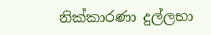නික්කාරණා දුල්ලභා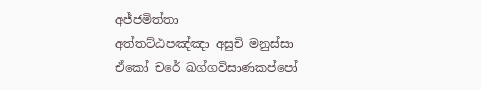අජ්ජමිත්තා
අත්තට්ඨපඤ්ඤා අසුචි මනුස්සා
ඒකෝ චරේ ඛග්ගවිසාණකප්පෝ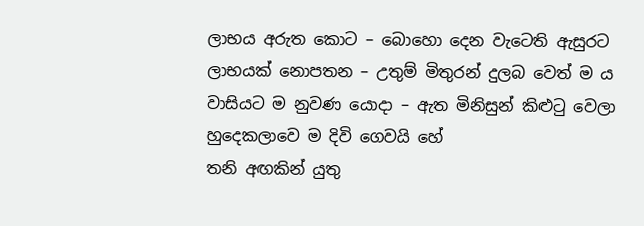ලාභය අරුත කොට – බොහො දෙන වැටෙති ඇසුරට
ලාභයක් නොපතන – උතුම් මිතුරන් දුලබ වෙත් ම ය
වාසියට ම නුවණ යොදා – ඇත මිනිසුන් කිළුටු වෙලා
හුදෙකලාවෙ ම දිවි ගෙවයි හේ
තනි අඟකින් යුතු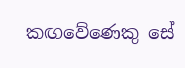කඟවේණෙකු සේ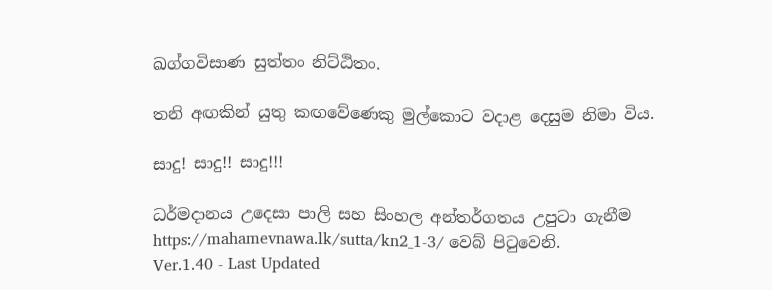ඛග්ගවිසාණ සුත්තං නිට්ඨිතං.

තනි අඟකින් යුතු කඟවේණෙකු මුල්කොට වදාළ දෙසුම නිමා විය.

සාදු! සාදු!! සාදු!!!

ධර්මදානය උදෙසා පාලි සහ සිංහල අන්තර්ගතය උපුටා ගැනීම https://mahamevnawa.lk/sutta/kn2_1-3/ වෙබ් පිටුවෙනි.
Ver.1.40 - Last Updated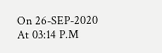On 26-SEP-2020 At 03:14 P.M